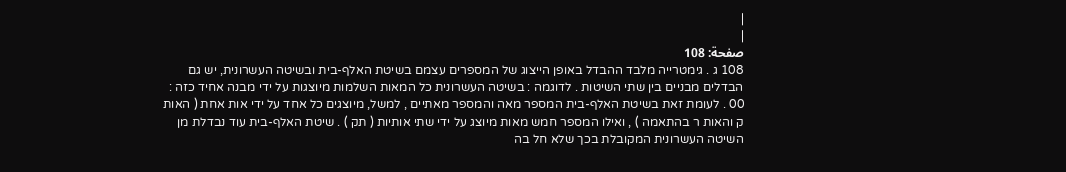|
|
صفحة: 108
108 ג . גימטרייה מלבד ההבדל באופן הייצוג של המספרים עצמם בשיטת האלף-בית ובשיטה העשרונית, יש גם הבדלים מבניים בין שתי השיטות . לדוגמה : בשיטה העשרונית כל המאות השלמות מיוצגות על ידי מבנה אחיד כזה : 00 . לעומת זאת בשיטת האלף-בית המספר מאה והמספר מאתיים , למשל, מיוצגים כל אחד על ידי אות אחת ( האות ק והאות ר בהתאמה ) , ואילו המספר חמש מאות מיוצג על ידי שתי אותיות ( תק ) . שיטת האלף-בית עוד נבדלת מן השיטה העשרונית המקובלת בכך שלא חל בה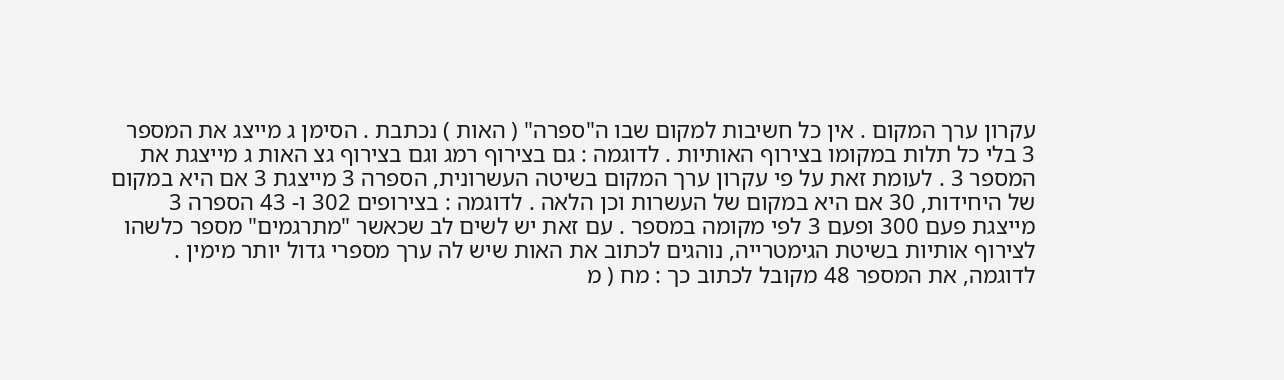עקרון ערך המקום . אין כל חשיבות למקום שבו ה"ספרה" ( האות ) נכתבת . הסימן ג מייצג את המספר 3 בלי כל תלות במקומו בצירוף האותיות . לדוגמה : גם בצירוף רמג וגם בצירוף גצ האות ג מייצגת את המספר 3 . לעומת זאת על פי עקרון ערך המקום בשיטה העשרונית, הספרה 3 מייצגת 3 אם היא במקום של היחידות, 30 אם היא במקום של העשרות וכן הלאה . לדוגמה : בצירופים 302 ו- 43 הספרה 3 מייצגת פעם 300 ופעם 3 לפי מקומה במספר . עם זאת יש לשים לב שכאשר "מתרגמים" מספר כלשהו לצירוף אותיות בשיטת הגימטרייה, נוהגים לכתוב את האות שיש לה ערך מספרי גדול יותר מימין . לדוגמה, את המספר 48 מקובל לכתוב כך : מח ( מ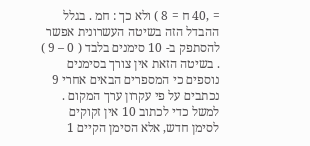= ,40 ח = 8 ) ולא כך : חמ . בגלל ההבדל הזה בשיטה העשרונית אפשר להסתפק ב- 10 סימנים בלבד ( 0 – 9 ) . בשיטה הזאת אין צורך בסימנים נוספים כי המספרים הבאים אחרי 9 נכתבים על פי עקרון ערך המקום . למשל כדי לכתוב 10 אין זקוקים לסימן חדש, אלא הסימן הקיים 1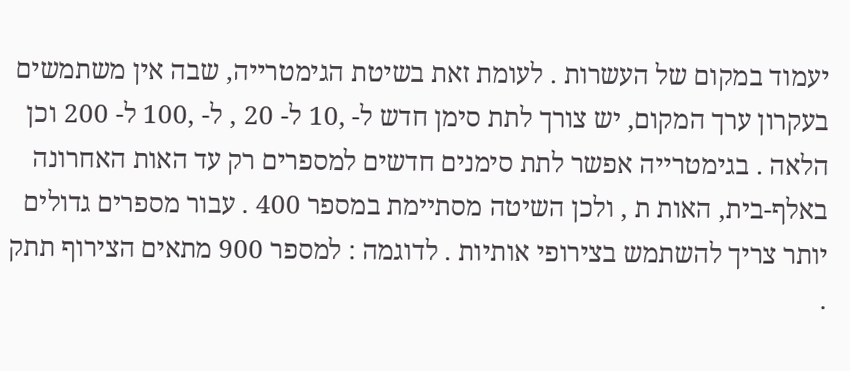יעמוד במקום של העשרות . לעומת זאת בשיטת הגימטרייה, שבה אין משתמשים בעקרון ערך המקום, יש צורך לתת סימן חדש ל- ,10 ל- 20 , ל- ,100 ל- 200 וכן הלאה . בגימטרייה אפשר לתת סימנים חדשים למספרים רק עד האות האחרונה באלף-בית, האות ת , ולכן השיטה מסתיימת במספר 400 . עבור מספרים גדולים יותר צריך להשתמש בצירופי אותיות . לדוגמה : למספר 900 מתאים הצירוף תתק .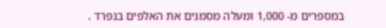במספרים מ- 1,000 ומעלה מסמנים את האלפים בנפרד .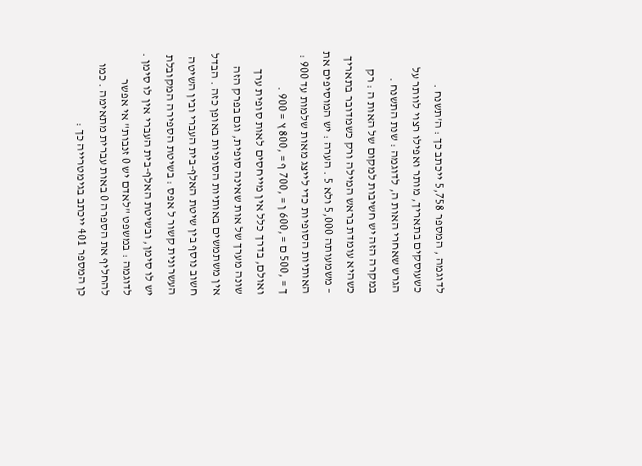לדוגמה , המספר 5,758 ייכתב כך : ה'תשנח . כשעוסקים בתאריך, מותר ואפילו רצוי לוותר על הגרש שאחרי האות ה, לדוגמה : שנת התשנח . במקרה הזה יש חשיבות למקום של האות ה : רק כשהיא עומדת בראש המילה ורק כשמדובר בתאריך – משמעותה 5,000 ולא 5 . הערה : יש המוסיפים את האותיות הסופיות כדי לייצג מאות שלמות עד 900 : ך = ,500 ם = ,600 ן = ,700 ף = ,800 ץ = 900 . ואולם, בדרך כלל אין מייחסים לאות סופית ערך שונה מערך של אות שאינה סופית, וגם בפרק הזה אין משתמשים באותיות הסופיות באופן כזה . הבדל חשוב נוסף בין שיטת האלף-בית העברי ובין השיטה העשרונית קשור ל אפס : בשיטת הספירה המקובלת יש לו סימן, ובשיטת האלף-בית העברי אין לו סימן . לדוגמה : במשפט "לאדם יש 0 זנבות" אי אפשר להחליף את הספרה 0 באות עברית מתאימה . כמו כן המספר 401 ייכתב בגימטרייה כך :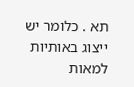תא . כלומר יש ייצוג באותיות למאות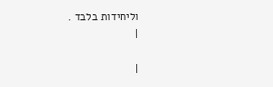וליחידות בלבד .
|

|